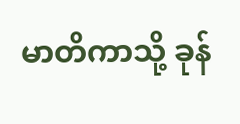မာတိကာသို့ ခုန်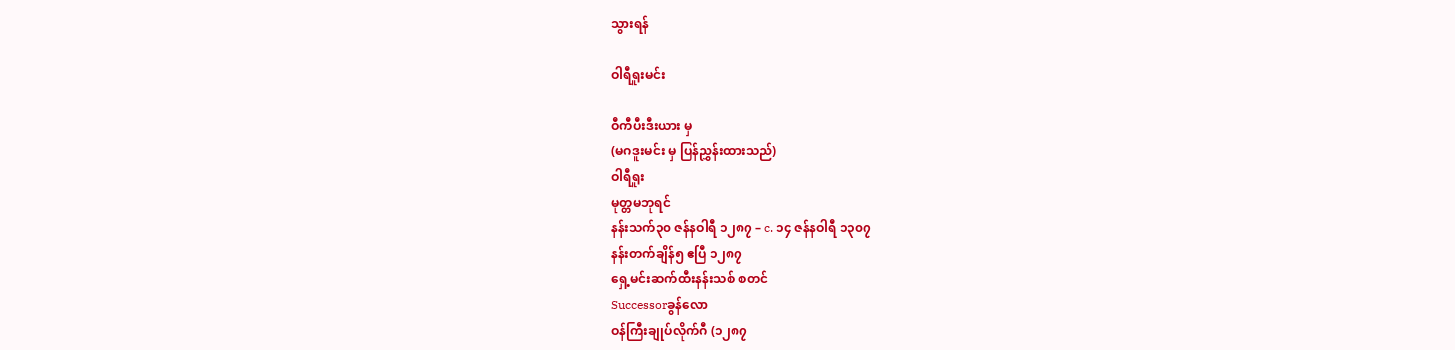သွားရန်

ဝါရီရူးမင်း

ဝီကီပီးဒီးယား မှ
(မဂဒူးမင်း မှ ပြန်ညွှန်းထားသည်)
ဝါရီရူး
မုတ္တမဘုရင်
နန်းသက်၃၀ ဇန်နဝါရီ ၁၂၈၇ – c. ၁၄ ဇန်နဝါရီ ၁၃၀၇
နန်းတက်ချိန်၅ ဧပြီ ၁၂၈၇
ရှေ့မင်းဆက်ထီးနန်းသစ် စတင်
Successorခွန်လော
ဝန်ကြီးချုပ်လိုက်ဂီ (၁၂၈၇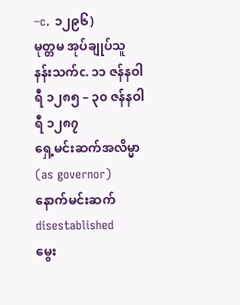–c. ၁၂၉၆)
မုတ္တမ အုပ်ချုပ်သူ
နန်းသက်c. ၁၁ ဇန်နဝါရီ ၁၂၈၅ – ၃၀ ဇန်နဝါရီ ၁၂၈၇
ရှေ့မင်းဆက်အလိမ္မာ (as governor)
နောက်မင်းဆက်disestablished
မွေး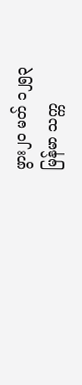ဖွား၂၀ မတ် ၁၂၅၃
မြန်မာ သက္က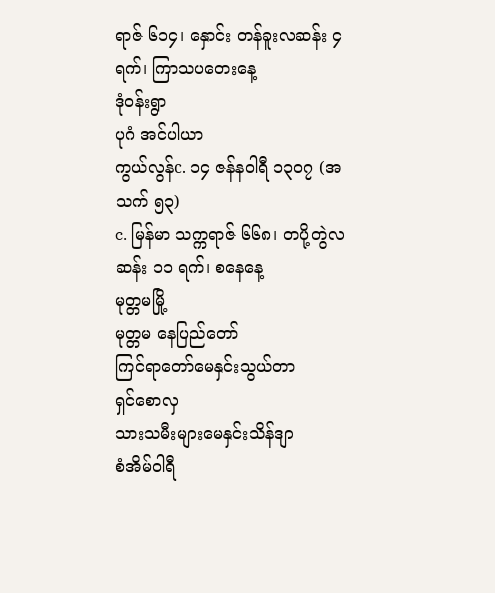ရာဇ် ၆၁၄၊ နှောင်း တန်ခူးလဆန်း ၄ ရက်၊ ကြာသပတေးနေ့
ဒုံဝန်းရွာ
ပုဂံ အင်ပါယာ
ကွယ်လွန်c. ၁၄ ဇန်နဝါရီ ၁၃၀၇ (အသက် ၅၃)
c. မြန်မာ သက္ကရာဇ် ၆၆၈၊ တပို့တွဲလဆန်း ၁၁ ရက်၊ စနေနေ့
မုတ္တမမြို့
မုတ္တမ နေပြည်တော်
ကြင်ရာတော်မေနှင်းသွယ်တာ
ရှင်စောလှ
သားသမီးများမေနှင်းသိန်ဒျာ
စံအိမ်ဝါရီ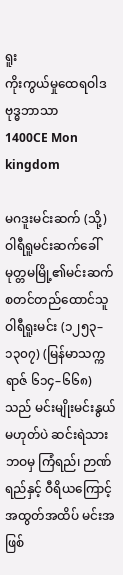ရူး
ကိုးကွယ်မှုထေရဝါဒ ဗုဒ္ဓဘာသာ
1400CE Mon kingdom

မဂဒူးမင်းဆက် (သို့) ဝါရီရူမင်းဆက်ခေါ် မုတ္တမမြို့၏မင်းဆက် စတင်တည်ထောင်သူ ဝါရီရူးမင်း (၁၂၅၃–၁၃၀၇) (မြန်မာသက္ကရာဇ် ၆၁၄–၆၆၈)သည် မင်းမျိုးမင်းနွယ် မဟုတ်ပဲ ဆင်းရဲသားဘဝမှ ကြံရည်၊ ဉာဏ်ရည်နှင့် ဝီရိယကြောင့် အထွတ်အထိပ် မင်းအဖြစ်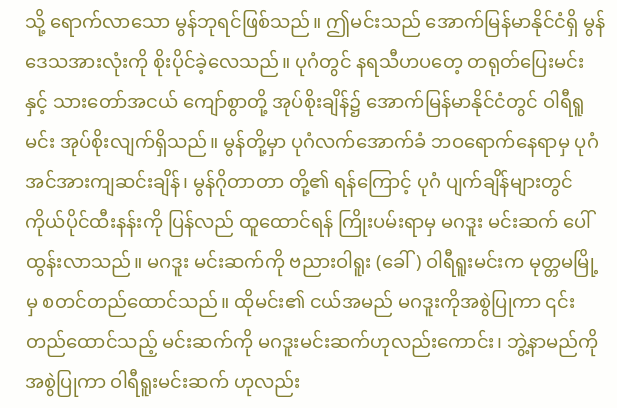သို့ ရောက်လာသော မွန်ဘုရင်ဖြစ်သည်။ ဤမင်းသည် အောက်မြန်မာနိုင်ငံရှိ မွန်ဒေသအားလုံးကို စိုးပိုင်ခဲ့လေသည်။ ပုဂံတွင် နရသီဟပတေ့ တရုတ်ပြေးမင်းနှင့် သားတော်အငယ် ကျော်စွာတို့ အုပ်စိုးချိန်၌ အောက်မြန်မာနိုင်ငံတွင် ဝါရီရူမင်း အုပ်စိုးလျက်ရှိသည်။ မွန်တို့မှာ ပုဂံလက်အောက်ခံ ဘဝရောက်နေရာမှ ပုဂံအင်အားကျဆင်းချိန်၊ မွန်ဂိုတာတာ တို့၏ ရန်ကြောင့် ပုဂံ ပျက်ချိန်များတွင် ကိုယ်ပိုင်ထီးနန်းကို ပြန်လည် ထူထောင်ရန် ကြိုးပမ်းရာမှ မဂဒူး မင်းဆက် ပေါ်ထွန်းလာသည်။ မဂဒူး မင်းဆက်ကို ဗညားဝါရူး (ခေါ်) ဝါရီရူးမင်းက မုတ္တမမြို့မှ စတင်တည်ထောင်သည်။ ထိုမင်း၏ ငယ်အမည် မဂဒူးကိုအစွဲပြုကာ ၎င်းတည်ထောင်သည့် မင်းဆက်ကို မဂဒူးမင်းဆက်ဟုလည်းကောင်း၊ ဘွဲ့နာမည်ကို အစွဲပြုကာ ဝါရီရူးမင်းဆက် ဟုလည်း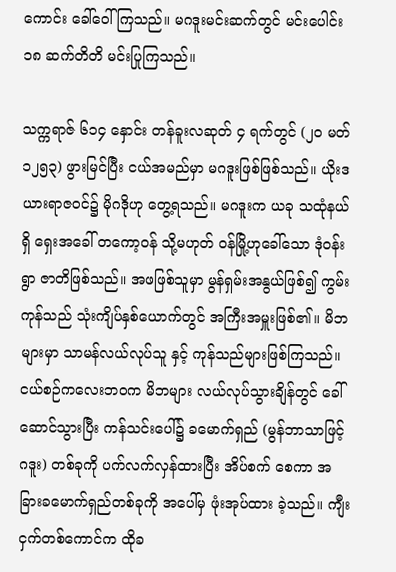ကောင်း ခေါ်ဝေါ်ကြသည်။ မဂဒူးမင်းဆက်တွင် မင်းပေါင်း ၁၈ ဆက်တိတိ မင်းပြုကြသည်။

သက္ကရာဇ် ၆၁၄ နှောင်း တန်ခူးလဆုတ် ၄ ရက်တွင် (၂၀ မတ် ၁၂၅၃) ဖွားမြင်ပြီး ငယ်အမည်မှာ မဂဒူးဖြစ်ဖြစ်သည်။ ယိုးဒယားရာဇဝင်၌ မိုဂဒိုဟု တွေ့ရသည်။ မဂဒူးက ယခု သထုံနယ်ရှိ ရှေးအခေါ် တကော့ဝန် သို့မဟုတ် ဝန်မြို့ဟုခေါ်သော ဒုံဝန်းရွာ ဇာတိဖြစ်သည်။ အဖဖြစ်သူမှာ မွန်ရှမ်းအနွယ်ဖြစ်၍ ကွမ်းကုန်သည် သုံးကျိပ်နှစ်ယောက်တွင် အကြီးအမှူးဖြစ်၏။ မိဘများမှာ သာမန်လယ်လုပ်သူ နှင့် ကုန်သည်များဖြစ်ကြသည်။ ငယ်စဉ်ကလေးဘဝက မိဘများ လယ်လုပ်သွားချိန်တွင် ခေါ်ဆောင်သွားပြီး ကန်သင်းပေါ်၌ ခမောက်ရှည် (မွန်ဘာသာဖြင့် ဂဒူး) တစ်ခုကို ပက်လက်လှန်ထားပြီး အိပ်စက် စေကာ အခြားခမောက်ရှည်တစ်ခုကို အပေါ်မှ ဖုံးအုပ်ထား ခဲ့သည်။ ကျီးငှက်တစ်ကောင်က ထိုခ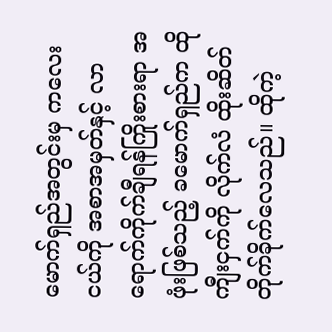မောက်ရှည်အတွင်းမှ ကလေးငယ်ကို အစာအမှတ်နှင့် လာရောက်ကိုက်ချီရန်ကြိုးစားရာ အဖုံးဖြစ်သည့် ခမောက်ရှည်က ထိုကျီးငှက်ကို လိုက်လံ ထိုးဆိတ်တိုက်ခိုက်လေသည်။ ထိုကဲ့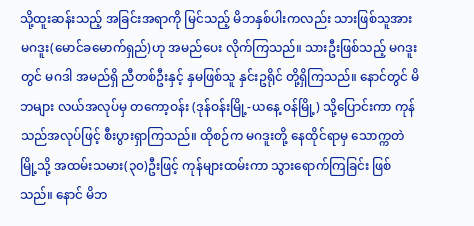သို့ထူးဆန်းသည့် အခြင်းအရာကို မြင်သည့် မိဘနှစ်ပါးကလည်း သားဖြစ်သူအား မဂဒူး(မောင်ခမောက်ရှည်)ဟု အမည်ပေး လိုက်ကြသည်။ သားဦးဖြစ်သည့် မဂဒူး တွင် မဂဒါ အမည်ရှိ ညီတစ်ဦးနှင့် နှမဖြစ်သူ နှင်းဥရိုင် တို့ရှိကြသည်။ နောင်တွင် မိဘများ လယ်အလုပ်မှ တကော့ဝန်း (ဒုန်ဝန်းမြို့-ယနေ့ ဝန်မြို့) သို့ပြောင်းကာ ကုန်သည်အလုပ်ဖြင့် စီးပွားရှာကြသည်။ ထိုစဉ်က မဂဒူးတို့ နေထိုင်ရာမှ သောက္ကတဲမြို့သို့ အထမ်းသမား(၃၀)ဦးဖြင့် ကုန်များထမ်းကာ သွားရောက်ကြခြင်း ဖြစ်သည်။ နောင် မိဘ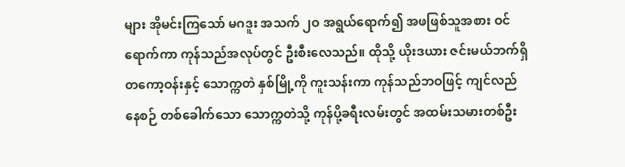များ အိုမင်းကြသော် မဂဒူး အသက် ၂ဝ အရွယ်ရောက်၍ အဖဖြစ်သူအစား ဝင်ရောက်ကာ ကုန်သည်အလုပ်တွင် ဦးစီးလေသည်။ ထိုသို့ ယိုးဒယား ဇင်းမယ်ဘက်ရှိ တကော့ဝန်းနှင့် သောက္ကတဲ နှစ်မြို့ကို ကူးသန်းကာ ကုန်သည်ဘဝဖြင့် ကျင်လည်နေစဉ် တစ်ခေါက်သော သောက္ကတဲသို့ ကုန်ပို့ခရီးလမ်းတွင် အထမ်းသမားတစ်ဦး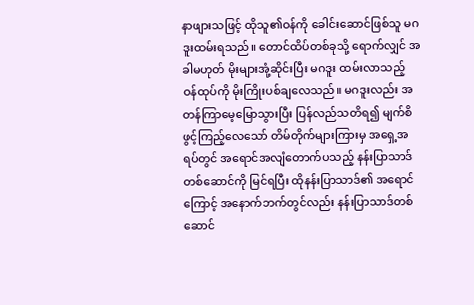နာဖျားသဖြင့် ထိုသူ၏ဝန်ကို ခေါင်းဆောင်ဖြစ်သူ မဂဒူးထမ်းရသည်။ တောင်ထိပ်တစ်ခုသို့ ရောက်လျှင် အခါမဟုတ် မိုးများအုံ့ဆိုင်းပြီး မဂဒူး ထမ်းလာသည့် ဝန်ထုပ်ကို မိုးကြိုးပစ်ချလေသည်။ မဂဒူးလည်း အတန်ကြာမေ့မြောသွားပြီး ပြန်လည်သတိရ၍ မျက်စိဖွင့်ကြည့်လေသော် တိမ်တိုက်များကြားမှ အရှေ့အရပ်တွင် အရောင်အလျံတောက်ပသည့် နန်းပြာသာဒ်တစ်ဆောင်ကို မြင်ရပြီး ထိုနန်းပြာသာဒ်၏ အရောင်ကြောင့် အနောက်ဘက်တွင်လည်း နန်းပြာသာဒ်တစ်ဆောင်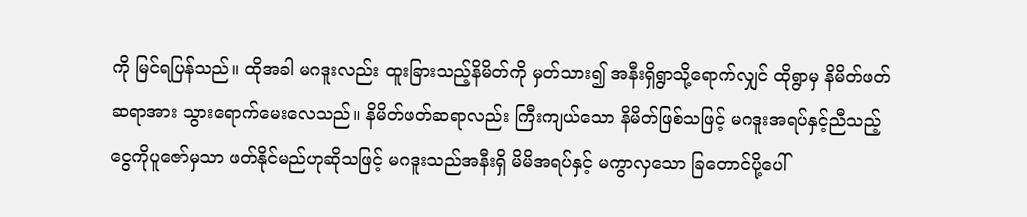ကို မြင်ရပြန်သည်။ ထိုအခါ မဂဒူးလည်း ထူးခြားသည့်နိမိတ်ကို မှတ်သား၍ အနီးရှိရွာသို့ရောက်လျှင် ထိုရွာမှ နိမိတ်ဖတ်ဆရာအား သွားရောက်မေးလေသည်။ နိမိတ်ဖတ်ဆရာလည်း ကြီးကျယ်သော နိမိတ်ဖြစ်သဖြင့် မဂဒူးအရပ်နှင့်ညီသည့် ငွေကိုပူဇော်မှသာ ဖတ်နိုင်မည်ဟုဆိုသဖြင့် မဂဒူးသည်အနီးရှိ မိမိအရပ်နှင့် မကွာလှသော ခြတောင်ပို့ပေါ်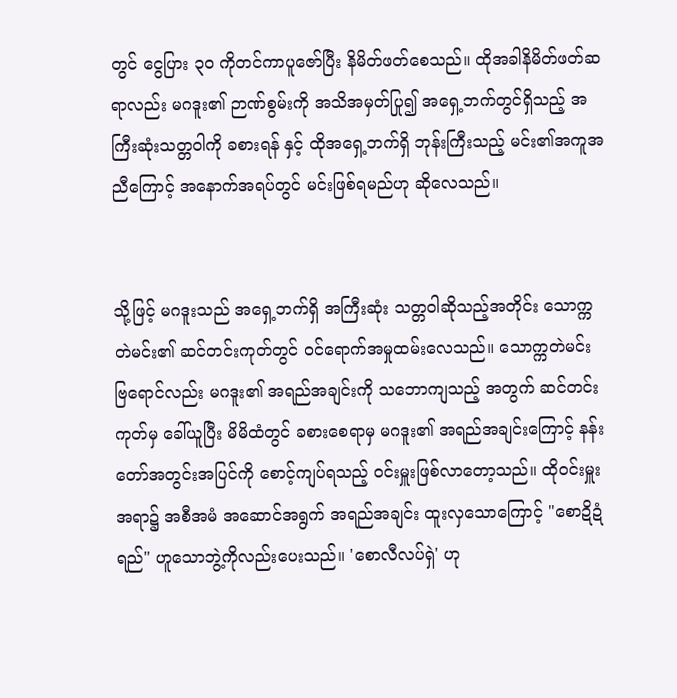တွင် ငွေပြား ၃၀ ကိုတင်ကာပူဇော်ပြီး နိမိတ်ဖတ်စေသည်။ ထိုအခါနိမိတ်ဖတ်ဆရာလည်း မဂဒူး၏ ဉာဏ်စွမ်းကို အသိအမှတ်ပြု၍ အရှေ့ဘက်တွင်ရှိသည့် အကြီးဆုံးသတ္တဝါကို ခစားရန် နှင့် ထိုအရှေ့ဘက်ရှိ ဘုန်းကြီးသည့် မင်း၏အကူအညီကြောင့် အနောက်အရပ်တွင် မင်းဖြစ်ရမည်ဟု ဆိုလေသည်။


သို့ဖြင့် မဂဒူးသည် အရှေ့ဘက်ရှိ အကြီးဆုံး သတ္တဝါဆိုသည့်အတိုင်း သောက္ကတဲမင်း၏ ဆင်တင်းကုတ်တွင် ဝင်ရောက်အမှုထမ်းလေသည်။ သောက္ကတဲမင်း ဗြရောင်လည်း မဂဒူး၏ အရည်အချင်းကို သဘောကျသည့် အတွက် ဆင်တင်းကုတ်မှ ခေါ်ယူပြီး မိမိထံတွင် ခစားစေရာမှ မဂဒူး၏ အရည်အချင်းကြောင့် နန်းတော်အတွင်းအပြင်ကို စောင့်ကျပ်ရသည့် ဝင်းမှူးဖြစ်လာတော့သည်။ ထိုဝင်းမှူးအရာ၌ အစီအမံ အဆောင်အရွက် အရည်အချင်း ထူးလှသောကြောင့် "စောဍိဍံရည်" ဟူသောဘွဲ့ကိုလည်းပေးသည်။ 'စောလီလပ်ရှဲ' ဟု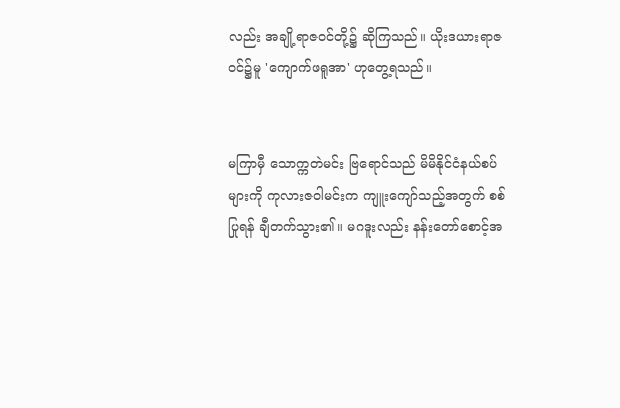လည်း အချို့ရာဇဝင်တို့၌ ဆိုကြသည်။ ယိုးဒယားရာဇဝင်၌မူ 'ကျောက်ဖရူအာ' ဟုတွေ့ရသည်။


မကြာမှီ သောက္ကတဲမင်း ဗြရောင်သည် မိမိနိုင်ငံနယ်စပ်များကို ကုလားဇဝါမင်းက ကျူးကျော်သည့်အတွက် စစ်ပြုရန် ချီတက်သွား၏။ မဂဒူးလည်း နန်းတော်စောင့်အ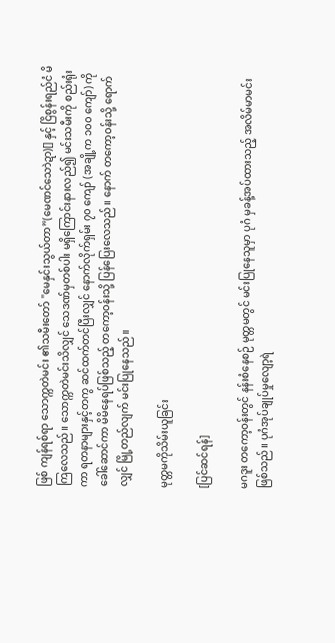ဖြစ် ကျန်ရစ်ရာ သောက္ကတဲမင်း ၏သမီးတော် "မေနှင်းသွယ်တာ”(မေဏင်သောဲဍာ)[] နှင့် ငြိစွန်းရည်ငံ မိကြလေသည်။ သောက္ကတဲမင်းသိလျှင် သေဒဏ်မှတစ်ပါး မရှိကြောင်းနားလည်၍ မင်းသမီးကို စည်းရုံးကာ ရတနာများနှင့်တကွ ဆင်ထက်တင်ပြီးလျှင် နောက်လိုက်ရှမ်း ၇၀ ကျော် (အချို့က ၁၀၀ ကျော်) ကိုခေါ်ဆောင်ကာ မိမိနေရပ်ဖြစ်သည့် တကော့ဝန်းသို့ ပြန်ပြေးလေသည်။ နောက် တကော့ဝန်းသို့ ရောက်လျှင် မြို့တည်လျက် မင်းပြုနေသည်။

မုတ္တမကိုသိမ်းယူခြင်း

[ပြင်ဆင်ရန်]

မဂဒူး တကော့ဝန်းတွင် နန်းစံနေစဉ် မုတ္တမတွင် မင်းပြုနေသူမှာ ပုဂံ မှခန့်အပ်ထားသည့် အလိမ်မာမင်းဖြစ်သည်။ ပုဂံအုပ်ချုပ်မှုလျော့ရဲ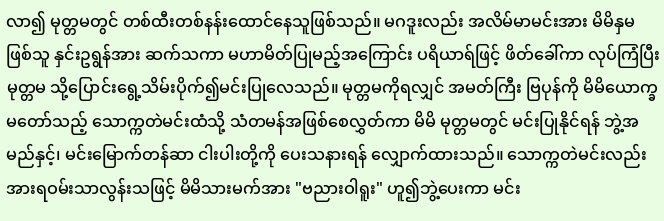လာ၍ မုတ္တမတွင် တစ်ထီးတစ်နန်းထောင်နေသူဖြစ်သည်။ မဂဒူးလည်း အလိမ်မာမင်းအား မိမိနှမဖြစ်သူ နှင်းဥရွန်အား ဆက်သကာ မဟာမိတ်ပြုမည့်အကြောင်း ပရိယာရ်ဖြင့် ဖိတ်ခေါ်ကာ လုပ်ကြံပြီး မုတ္တမ သို့ပြောင်းရွေ့သိမ်းပိုက်၍မင်းပြုလေသည်။ မုတ္တမကိုရလျှင် အမတ်ကြီး ဗြပုန်ကို မိမိယောက္ခမတော်သည့် သောက္ကတဲမင်းထံသို့ သံတမန်အဖြစ်စေလွှတ်ကာ မိမိ မုတ္တမတွင် မင်းပြုနိုင်ရန် ဘွဲ့အမည်နှင့်၊ မင်းမြောက်တန်ဆာ ငါးပါးတို့ကို ပေးသနားရန် လျှောက်ထားသည်။ သောက္ကတဲမင်းလည်း အားရဝမ်းသာလွန်းသဖြင့် မိမိသားမက်အား "ဗညားဝါရူး" ဟူ၍ဘွဲ့ပေးကာ မင်း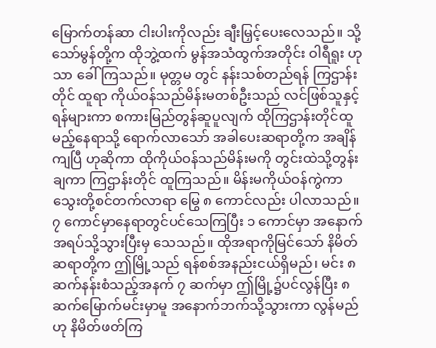မြောက်တန်ဆာ ငါးပါးကိုလည်း ချီးမြှင့်ပေးလေသည်။ သို့သော်မွန်တို့က ထိုဘွဲ့ထက် မွန်အသံထွက်အတိုင်း ဝါရီရူး ဟုသာ ခေါ်ကြသည်။ မုတ္တမ တွင် နန်းသစ်တည်ရန် ကြဌာန်းတိုင် ထူရာ ကိုယ်ဝန်သည်မိန်းမတစ်ဦးသည် လင်ဖြစ်သူနှင့် ရန်များကာ စကားမြည်တွန်ဆူပူလျက် ထိုကြဌာန်းတိုင်ထူမည့်နေရာသို့ ရောက်လာသော် အခါပေးဆရာတို့က အချိန်ကျပြီ ဟုဆိုကာ ထိုကိုယ်ဝန်သည်မိန်းမကို တွင်းထဲသို့တွန်းချကာ ကြဌာန်းတိုင် ထူကြသည်။ မိန်းမကိုယ်ဝန်ကွဲကာ သွေးတို့စင်တက်လာရာ မြွေ ၈ ကောင်လည်း ပါလာသည်။ ၇ ကောင်မှာနေရာတွင်ပင်သေကြပြီး ၁ ကောင်မှာ အနောက်အရပ်သို့သွားပြီးမှ သေသည်။ ထိုအရာကိုမြင်သော် နိမိတ်ဆရာတို့က ဤမြို့သည် ရန်စစ်အနည်းငယ်ရှိမည်၊ မင်း ၈ ဆက်နန်းစံသည့်အနက် ၇ ဆက်မှာ ဤမြို့၌ပင်လွန်ပြီး ၈ ဆက်မြောက်မင်းမှာမူ အနောက်ဘက်သို့သွားကာ လွန်မည်ဟု နိမိတ်ဖတ်ကြ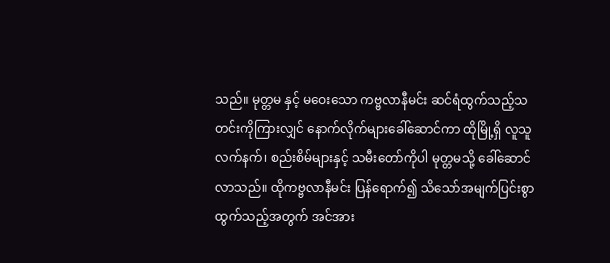သည်။ မုတ္တမ နှင့် မဝေးသော ကဗ္ဗလာနီမင်း ဆင်ရံထွက်သည့်သတင်းကိုကြားလျှင် နောက်လိုက်များခေါ်ဆောင်ကာ ထိုမြို့ရှိ လူသူလက်နက်၊ စည်းစိမ်များနှင့် သမီးတော်ကိုပါ မုတ္တမသို့ ခေါ်ဆောင်လာသည်။ ထိုကဗ္ဗလာနီမင်း ပြန်ရောက်၍ သိသော်အမျက်ပြင်းစွာထွက်သည့်အတွက် အင်အား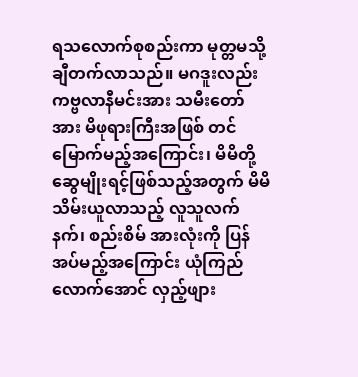ရသလောက်စုစည်းကာ မုတ္တမသို့ချီတက်လာသည်။ မဂဒူးလည်း ကဗ္ဗလာနီမင်းအား သမီးတော်အား မိဖုရားကြီးအဖြစ် တင်မြောက်မည့်အကြောင်း၊ မိမိတို့ဆွေမျိုးရင့်ဖြစ်သည့်အတွက် မိမိသိမ်းယူလာသည့် လူသူလက်နက်၊ စည်းစိမ် အားလုံးကို ပြန်အပ်မည့်အကြောင်း ယုံကြည်လောက်အောင် လှည့်ဖျား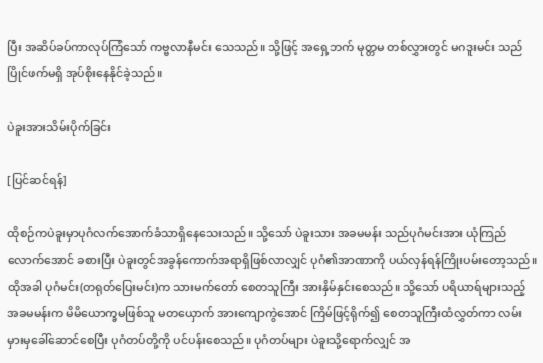ပြီး အဆိပ်ခပ်ကာလုပ်ကြံသော် ကဗ္ဗလာနီမင်း သေသည်။ သို့ဖြင့် အရှေ့ဘက် မုတ္တမ တစ်လွှားတွင် မဂဒူးမင်း သည်ပြိုင်ဖက်မရှိ အုပ်စိုးနေနိုင်ခဲ့သည်။

ပဲခူးအားသိမ်းပိုက်ခြင်း

[ပြင်ဆင်ရန်]

ထိုစဉ်ကပဲခူးမှာပုဂံလက်အောက်ခံသာရှိနေသေးသည်။ သို့သော် ပဲခူးသား အခမမန်း သည်ပုဂံမင်းအား ယုံကြည်လောက်အောင် ခစားပြီး ပဲခူးတွင်အခွန်ကောက်အရာရှိဖြစ်လာလျှင် ပုဂံ၏အာဏာကို ပယ်လှန်ရန်ကြိုးပမ်းတော့သည်။ ထိုအခါ ပုဂံမင်း(တရုတ်ပြေးမင်း)က သားမက်တော် စေတသူကြီး အားနှိမ်နှင်းစေသည်။ သို့သော် ပရိယာရ်များသည့် အခမမန်းက မိမိယောက္ခမဖြစ်သူ မတယှောက် အားကျောကွဲအောင် ကြိမ်ဖြင့်ရိုက်၍ စေတသူကြီးထံလွှတ်ကာ လမ်းမှားမှခေါ်ဆောင်စေပြီး ပုဂံတပ်တို့ကို ပင်ပန်းစေသည်။ ပုဂံတပ်များ ပဲခူးသို့ရောက်လျှင် အ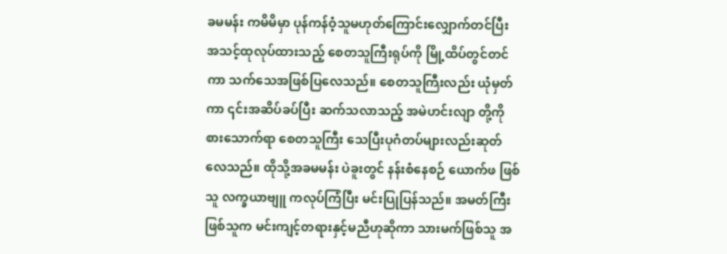ခမမန်း ကမိမိမှာ ပုန်ကန်ဝံ့သူမဟုတ်ကြောင်းလျှောက်တင်ပြီး အသင့်ထုလုပ်ထားသည့် စေတသူကြီးရုပ်ကို မြို့ထိပ်တွင်တင်ကာ သက်သေအဖြစ်ပြလေသည်။ စေတသူကြီးလည်း ယုံမှတ်ကာ ၎င်းအဆိပ်ခပ်ပြီး ဆက်သလာသည့် အမဲဟင်းလျာ တို့ကိုစားသောက်ရာ စေတသူကြီး သေပြီးပုဂံတပ်များလည်းဆုတ်လေသည်။ ထိုသို့အခမမန်း ပဲခူးတွင် နန်းစံနေစဉ် ယောက်ဖ ဖြစ်သူ လက္ခယာဗျူ ကလုပ်ကြံပြီး မင်းပြုပြန်သည်။ အမတ်ကြီးဖြစ်သူက မင်းကျင့်တရားနှင့်မညီဟုဆိုကာ သားမက်ဖြစ်သူ အ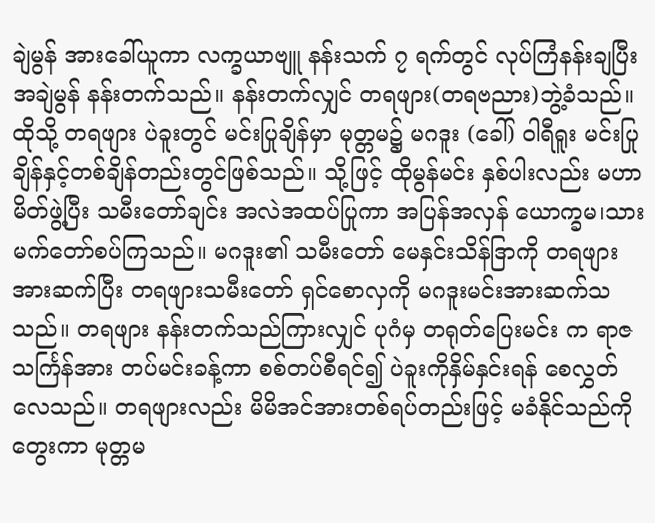ချဲမွန် အားခေါ်ယူကာ လက္ခယာဗျူ နန်းသက် ၇ ရက်တွင် လုပ်ကြံနန်းချပြီး အချဲမွန် နန်းတက်သည်။ နန်းတက်လျှင် တရဖျား(တရဗညား)ဘွဲ့ခံသည်။ ထိုသို့ တရဖျား ပဲခူးတွင် မင်းပြုချိန်မှာ မုတ္တမ၌ မဂဒူး (ခေါ်) ဝါရီရူး မင်းပြုချိန်နှင့်တစ်ချိန်တည်းတွင်ဖြစ်သည်။ သို့ဖြင့် ထိုမွန်မင်း နှစ်ပါးလည်း မဟာမိတ်ဖွဲ့ပြီး သမီးတော်ချင်း အလဲအထပ်ပြုကာ အပြန်အလှန် ယောက္ခမ၊သားမက်တော်စပ်ကြသည်။ မဂဒူး၏ သမီးတော် မေနှင်းသိန်ဒြာကို တရဖျားအားဆက်ပြီး တရဖျားသမီးတော် ရှင်စောလှကို မဂဒူးမင်းအားဆက်သသည်။ တရဖျား နန်းတက်သည်ကြားလျှင် ပုဂံမှ တရုတ်ပြေးမင်း က ရာဇသင်္ကြန်အား တပ်မင်းခန့်ကာ စစ်တပ်စီရင်၍ ပဲခူးကိုနှိမ်နှင်းရန် စေလွှတ်လေသည်။ တရဖျားလည်း မိမိအင်အားတစ်ရပ်တည်းဖြင့် မခံနိုင်သည်ကိုတွေးကာ မုတ္တမ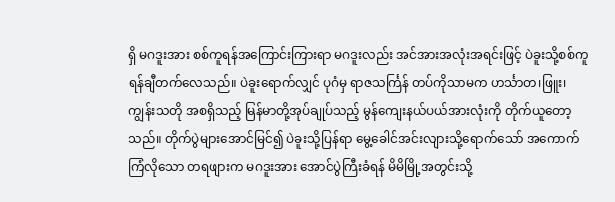ရှိ မဂဒူးအား စစ်ကူရန်အကြောင်းကြားရာ မဂဒူးလည်း အင်အားအလုံးအရင်းဖြင့် ပဲခူးသို့စစ်ကူရန်ချီတက်လေသည်။ ပဲခူးရောက်လျှင် ပုဂံမှ ရာဇသင်္ကြန် တပ်ကိုသာမက ဟင်္သာတ၊ဖြူး၊ ကျွန်းသတို အစရှိသည့် မြန်မာတို့အုပ်ချုပ်သည့် မွန်ကျေးနယ်ပယ်အားလုံးကို တိုက်ယူတော့သည်။ တိုက်ပွဲများအောင်မြင်၍ ပဲခူးသို့ပြန်ရာ မွေ့ခေါင်အင်းလျားသို့ရောက်သော် အကောက်ကြံလိုသော တရဖျားက မဂဒူးအား အောင်ပွဲကြီးခံရန် မိမိမြို့အတွင်းသို့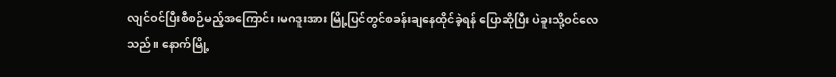လျင်ဝင်ပြီးစီစဉ်မည့်အကြောင်း၊မဂဒူးအား မြို့ပြင်တွင်စခန်းချနေထိုင်ခဲ့ရန် ပြောဆိုပြီး ပဲခူးသို့ဝင်လေသည်။ နောက်မြို့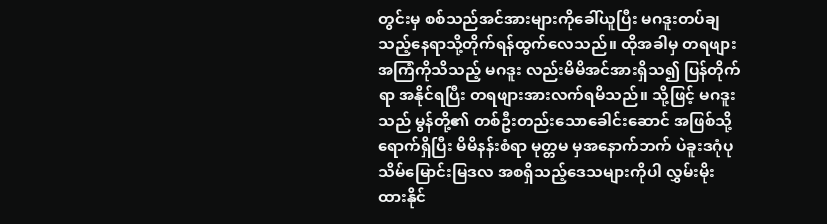တွင်းမှ စစ်သည်အင်အားများကိုခေါ်ယူပြီး မဂဒူးတပ်ချသည့်နေရာသို့တိုက်ရန်ထွက်လေသည်။ ထိုအခါမှ တရဖျားအကြံကိုသိသည့် မဂဒူး လည်းမိမိအင်အားရှိသ၍ ပြန်တိုက်ရာ အနိုင်ရပြီး တရဖျားအားလက်ရမိသည်။ သို့ဖြင့် မဂဒူးသည် မွန်တို့၏ တစ်ဦးတည်းသောခေါင်းဆောင် အဖြစ်သို့ရောက်ရှိပြီး မိမိနန်းစံရာ မုတ္တမ မှအနောက်ဘက် ပဲခူးဒဂုံပုသိမ်မြောင်းမြဒလ အစရှိသည့်ဒေသများကိုပါ လွှမ်းမိုးထားနိုင်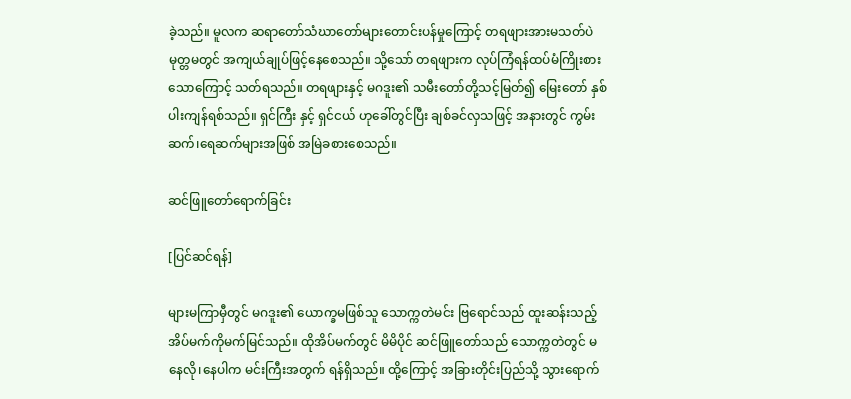ခဲ့သည်။ မူလက ဆရာတော်သံဃာတော်များတောင်းပန်မှုကြောင့် တရဖျားအားမသတ်ပဲ မုတ္တမတွင် အကျယ်ချုပ်ဖြင့်နေစေသည်။ သို့သော် တရဖျားက လုပ်ကြံရန်ထပ်မံကြိုးစားသောကြောင့် သတ်ရသည်။ တရဖျားနှင့် မဂဒူး၏ သမီးတော်တို့သင့်မြတ်၍ မြေးတော် နှစ်ပါးကျန်ရစ်သည်။ ရှင်ကြီး နှင့် ရှင်ငယ် ဟုခေါ်တွင်ပြီး ချစ်ခင်လှသဖြင့် အနားတွင် ကွမ်းဆက်၊ရေဆက်များအဖြစ် အမြဲခစားစေသည်။

ဆင်ဖြူတော်ရောက်ခြင်း

[ပြင်ဆင်ရန်]

များမကြာမှီတွင် မဂဒူး၏ ယောက္ခမဖြစ်သူ သောက္ကတဲမင်း ဗြရောင်သည် ထူးဆန်းသည့်အိပ်မက်ကိုမက်မြင်သည်။ ထိုအိပ်မက်တွင် မိမိပိုင် ဆင်ဖြူတော်သည် သောက္ကတဲတွင် မနေလို၊နေပါက မင်းကြီးအတွက် ရန်ရှိသည်။ ထို့ကြောင့် အခြားတိုင်းပြည်သို့ သွားရောက်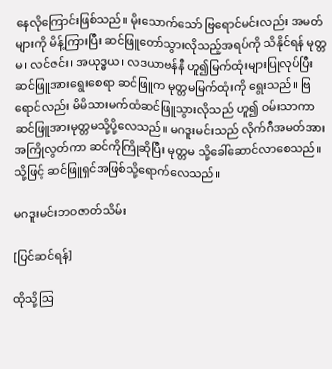နေလိုကြောင်းဖြစ်သည်။ မိုးသောက်သော် ဗြရောင်မင်းလည်း အမတ်များကို မိန့်ကြားပြီး ဆင်ဖြူတော်သွားလိုသည့်အရပ်ကို သိနိုင်ရန် မုတ္တမ၊ လင်ဇင်း၊ အယုဒ္ဓယ၊ လဒယာဗန်နီ ဟူ၍မြက်ထုံးများပြုလုပ်ပြီး ဆင်ဖြူအားရွေးစေရာ ဆင်ဖြူက မုတ္တမမြက်ထုံးကို ရွေးသည်။ ဗြရောင်လည်း မိမိသားမက်ထံဆင်ဖြူသွားလိုသည် ဟူ၍ ဝမ်းသာကာ ဆင်ဖြူအားမုတ္တမသို့ပို့လေသည်။ မဂဒူးမင်းသည် လိုက်ဂီအမတ်အား အကြိုလွတ်ကာ ဆင်ကိုကြိုဆိုပြီး မုတ္တမ သို့ခေါ်ဆောင်လာစေသည်။ သို့ဖြင့် ဆင်ဖြူရှင်အဖြစ်သို့ရောက်လေသည်။

မဂဒူးမင်းဘဝဇာတ်သိမ်း

[ပြင်ဆင်ရန်]

ထိုသို့ဩ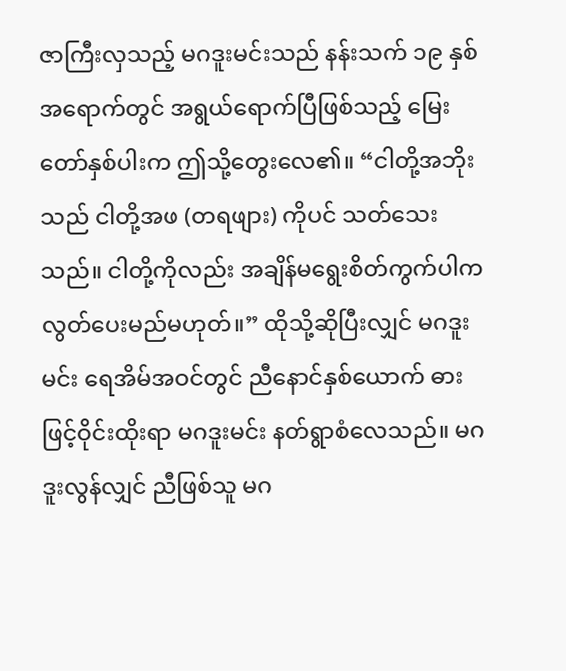ဇာကြီးလှသည့် မဂဒူးမင်းသည် နန်းသက် ၁၉ နှစ်အရောက်တွင် အရွယ်ရောက်ပြီဖြစ်သည့် မြေးတော်နှစ်ပါးက ဤသို့တွေးလေ၏။ “ငါတို့အဘိုးသည် ငါတို့အဖ (တရဖျား) ကိုပင် သတ်သေးသည်။ ငါတို့ကိုလည်း အချိန်မရွေးစိတ်ကွက်ပါက လွတ်ပေးမည်မဟုတ်။” ထိုသို့ဆိုပြီးလျှင် မဂဒူးမင်း ရေအိမ်အဝင်တွင် ညီနောင်နှစ်ယောက် ဓားဖြင့်ဝိုင်းထိုးရာ မဂဒူးမင်း နတ်ရွာစံလေသည်။ မဂဒူးလွန်လျှင် ညီဖြစ်သူ မဂ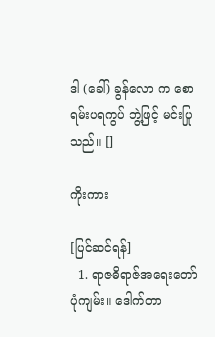ဒါ (ခေါ်) ခွန်လော က စောရမ်းပရကွပ် ဘွဲ့ဖြင့် မင်းပြုသည်။ []

ကိုးကား

[ပြင်ဆင်ရန်]
  1. ရာဇဓိရာဇ်အရေးတော်ပုံကျမ်း။ ဒေါက်တာ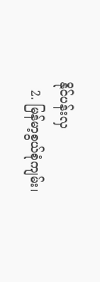နိုင်ပန်းလှ
  2. မြန်မာ့စွယ်စုံကျမ်း၊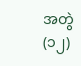အတွဲ(၁၂)